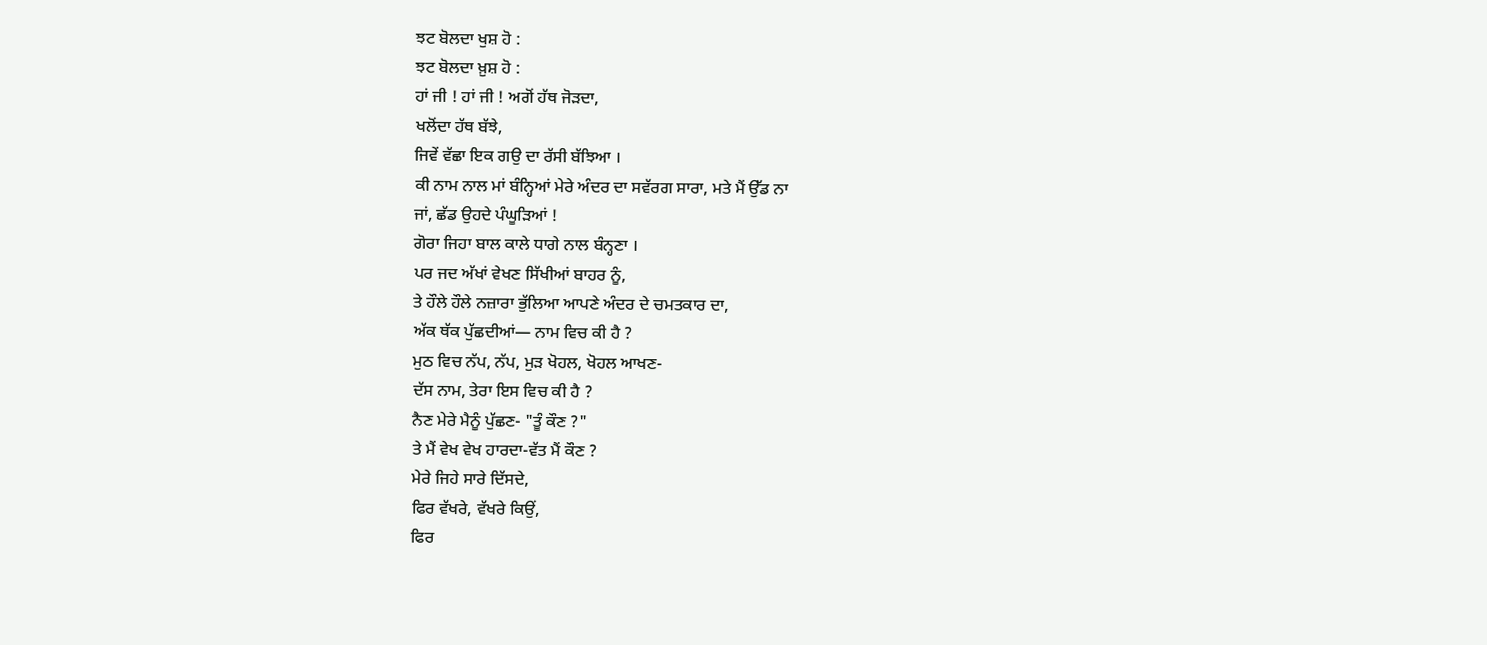ਝਟ ਬੋਲਦਾ ਖੁਸ਼ ਹੋ :
ਝਟ ਬੋਲਦਾ ਖ਼ੁਸ਼ ਹੋ :
ਹਾਂ ਜੀ ! ਹਾਂ ਜੀ ! ਅਗੋਂ ਹੱਥ ਜੋੜਦਾ,
ਖਲੋਂਦਾ ਹੱਥ ਬੱਝੇ,
ਜਿਵੇਂ ਵੱਛਾ ਇਕ ਗਉ ਦਾ ਰੱਸੀ ਬੱਝਿਆ ।
ਕੀ ਨਾਮ ਨਾਲ ਮਾਂ ਬੰਨ੍ਹਿਆਂ ਮੇਰੇ ਅੰਦਰ ਦਾ ਸਵੱਰਗ ਸਾਰਾ, ਮਤੇ ਮੈਂ ਉੱਡ ਨਾ
ਜਾਂ, ਛੱਡ ਉਹਦੇ ਪੰਘੂੜਿਆਂ !
ਗੋਰਾ ਜਿਹਾ ਬਾਲ ਕਾਲੇ ਧਾਗੇ ਨਾਲ ਬੰਨ੍ਹਣਾ ।
ਪਰ ਜਦ ਅੱਖਾਂ ਵੇਖਣ ਸਿੱਖੀਆਂ ਬਾਹਰ ਨੂੰ,
ਤੇ ਹੌਲੇ ਹੌਲੇ ਨਜ਼ਾਰਾ ਭੁੱਲਿਆ ਆਪਣੇ ਅੰਦਰ ਦੇ ਚਮਤਕਾਰ ਦਾ,
ਅੱਕ ਥੱਕ ਪੁੱਛਦੀਆਂ— ਨਾਮ ਵਿਚ ਕੀ ਹੈ ?
ਮੁਠ ਵਿਚ ਨੱਪ, ਨੱਪ, ਮੁੜ ਖੋਹਲ, ਖੋਹਲ ਆਖਣ-
ਦੱਸ ਨਾਮ, ਤੇਰਾ ਇਸ ਵਿਚ ਕੀ ਹੈ ?
ਨੈਣ ਮੇਰੇ ਮੈਨੂੰ ਪੁੱਛਣ- "ਤੂੰ ਕੌਣ ?"
ਤੇ ਮੈਂ ਵੇਖ ਵੇਖ ਹਾਰਦਾ-ਵੱਤ ਮੈਂ ਕੌਣ ?
ਮੇਰੇ ਜਿਹੇ ਸਾਰੇ ਦਿੱਸਦੇ,
ਫਿਰ ਵੱਖਰੇ, ਵੱਖਰੇ ਕਿਉਂ,
ਫਿਰ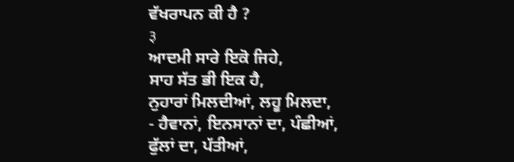ਵੱਖਰਾਪਨ ਕੀ ਹੈ ?
३
ਆਦਮੀ ਸਾਰੇ ਇਕੋ ਜਿਹੇ,
ਸਾਹ ਸੱਤ ਭੀ ਇਕ ਹੈ,
ਨੁਹਾਰਾਂ ਮਿਲਦੀਆਂ, ਲਹੂ ਮਿਲਦਾ,
- ਹੈਵਾਨਾਂ, ਇਨਸਾਨਾਂ ਦਾ, ਪੰਛੀਆਂ,
ਫੁੱਲਾਂ ਦਾ, ਪੱਤੀਆਂ,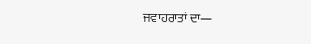ਜਵਾਹਰਾਤਾਂ ਦਾ—